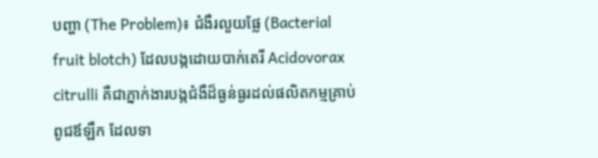បញ្ហា (The Problem)៖ ជំងឺរលួយផ្លែ (Bacterial fruit blotch) ដែលបង្កដោយបាក់តេរី Acidovorax citrulli គឺជាភ្នាក់ងារបង្កជំងឺដ៏ធ្ងន់ធ្ងរដល់ផលិតកម្មគ្រាប់ពូជឪឡឹក ដែលទា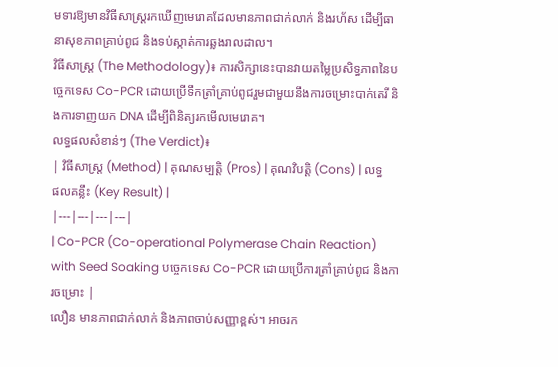មទារឱ្យមានវិធីសាស្ត្ររកឃើញមេរោគដែលមានភាពជាក់លាក់ និងរហ័ស ដើម្បីធានាសុខភាពគ្រាប់ពូជ និងទប់ស្កាត់ការឆ្លងរាលដាល។
វិធីសាស្ត្រ (The Methodology)៖ ការសិក្សានេះបានវាយតម្លៃប្រសិទ្ធភាពនៃបច្ចេកទេស Co-PCR ដោយប្រើទឹកត្រាំគ្រាប់ពូជរួមជាមួយនឹងការចម្រោះបាក់តេរី និងការទាញយក DNA ដើម្បីពិនិត្យរកមើលមេរោគ។
លទ្ធផលសំខាន់ៗ (The Verdict)៖
| វិធីសាស្ត្រ (Method) | គុណសម្បត្តិ (Pros) | គុណវិបត្តិ (Cons) | លទ្ធផលគន្លឹះ (Key Result) |
|---|---|---|---|
| Co-PCR (Co-operational Polymerase Chain Reaction) with Seed Soaking បច្ចេកទេស Co-PCR ដោយប្រើការត្រាំគ្រាប់ពូជ និងការចម្រោះ |
លឿន មានភាពជាក់លាក់ និងភាពចាប់សញ្ញាខ្ពស់។ អាចរក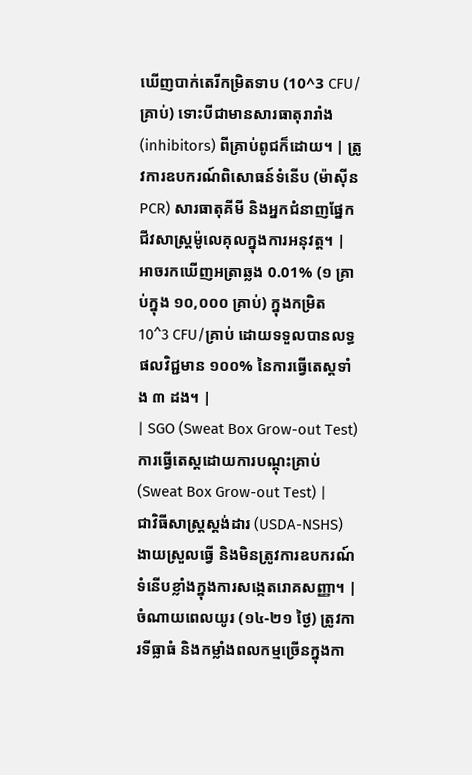ឃើញបាក់តេរីកម្រិតទាប (10^3 CFU/គ្រាប់) ទោះបីជាមានសារធាតុរារាំង (inhibitors) ពីគ្រាប់ពូជក៏ដោយ។ | ត្រូវការឧបករណ៍ពិសោធន៍ទំនើប (ម៉ាស៊ីន PCR) សារធាតុគីមី និងអ្នកជំនាញផ្នែកជីវសាស្ត្រម៉ូលេគុលក្នុងការអនុវត្ត។ | អាចរកឃើញអត្រាឆ្លង 0.01% (១ គ្រាប់ក្នុង ១០,០០០ គ្រាប់) ក្នុងកម្រិត 10^3 CFU/គ្រាប់ ដោយទទួលបានលទ្ធផលវិជ្ជមាន ១០០% នៃការធ្វើតេស្តទាំង ៣ ដង។ |
| SGO (Sweat Box Grow-out Test) ការធ្វើតេស្តដោយការបណ្ដុះគ្រាប់ (Sweat Box Grow-out Test) |
ជាវិធីសាស្ត្រស្តង់ដារ (USDA-NSHS) ងាយស្រួលធ្វើ និងមិនត្រូវការឧបករណ៍ទំនើបខ្លាំងក្នុងការសង្កេតរោគសញ្ញា។ | ចំណាយពេលយូរ (១៤-២១ ថ្ងៃ) ត្រូវការទីធ្លាធំ និងកម្លាំងពលកម្មច្រើនក្នុងកា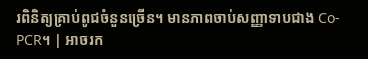រពិនិត្យគ្រាប់ពូជចំនួនច្រើន។ មានភាពចាប់សញ្ញាទាបជាង Co-PCR។ | អាចរក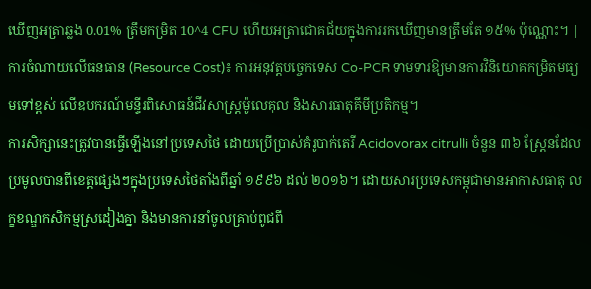ឃើញអត្រាឆ្លង 0.01% ត្រឹមកម្រិត 10^4 CFU ហើយអត្រាជោគជ័យក្នុងការរកឃើញមានត្រឹមតែ ១៥% ប៉ុណ្ណោះ។ |
ការចំណាយលើធនធាន (Resource Cost)៖ ការអនុវត្តបច្ចេកទេស Co-PCR ទាមទារឱ្យមានការវិនិយោគកម្រិតមធ្យមទៅខ្ពស់ លើឧបករណ៍មន្ទីរពិសោធន៍ជីវសាស្ត្រម៉ូលេគុល និងសារធាតុគីមីប្រតិកម្ម។
ការសិក្សានេះត្រូវបានធ្វើឡើងនៅប្រទេសថៃ ដោយប្រើប្រាស់គំរូបាក់តេរី Acidovorax citrulli ចំនួន ៣៦ ស្ត្រែនដែលប្រមូលបានពីខេត្តផ្សេងៗក្នុងប្រទេសថៃតាំងពីឆ្នាំ ១៩៩៦ ដល់ ២០១៦។ ដោយសារប្រទេសកម្ពុជាមានអាកាសធាតុ លក្ខខណ្ឌកសិកម្មស្រដៀងគ្នា និងមានការនាំចូលគ្រាប់ពូជពី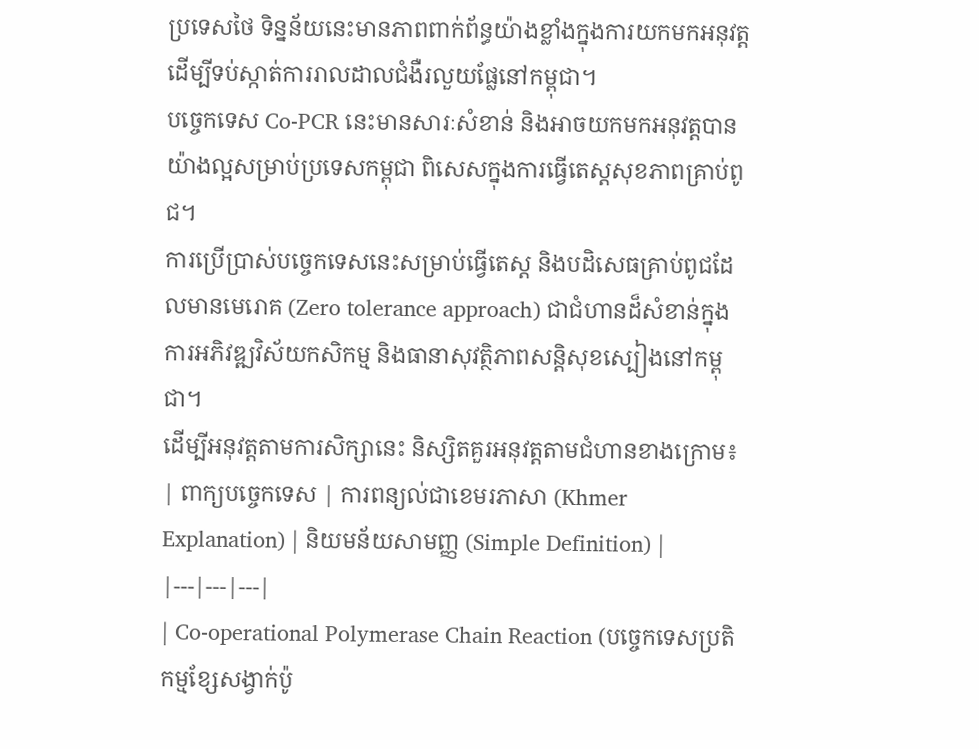ប្រទេសថៃ ទិន្នន័យនេះមានភាពពាក់ព័ន្ធយ៉ាងខ្លាំងក្នុងការយកមកអនុវត្តដើម្បីទប់ស្កាត់ការរាលដាលជំងឺរលួយផ្លែនៅកម្ពុជា។
បច្ចេកទេស Co-PCR នេះមានសារៈសំខាន់ និងអាចយកមកអនុវត្តបានយ៉ាងល្អសម្រាប់ប្រទេសកម្ពុជា ពិសេសក្នុងការធ្វើតេស្តសុខភាពគ្រាប់ពូជ។
ការប្រើប្រាស់បច្ចេកទេសនេះសម្រាប់ធ្វើតេស្ត និងបដិសេធគ្រាប់ពូជដែលមានមេរោគ (Zero tolerance approach) ជាជំហានដ៏សំខាន់ក្នុងការអភិវឌ្ឍវិស័យកសិកម្ម និងធានាសុវត្ថិភាពសន្តិសុខស្បៀងនៅកម្ពុជា។
ដើម្បីអនុវត្តតាមការសិក្សានេះ និស្សិតគួរអនុវត្តតាមជំហានខាងក្រោម៖
| ពាក្យបច្ចេកទេស | ការពន្យល់ជាខេមរភាសា (Khmer Explanation) | និយមន័យសាមញ្ញ (Simple Definition) |
|---|---|---|
| Co-operational Polymerase Chain Reaction (បច្ចេកទេសប្រតិកម្មខ្សែសង្វាក់ប៉ូ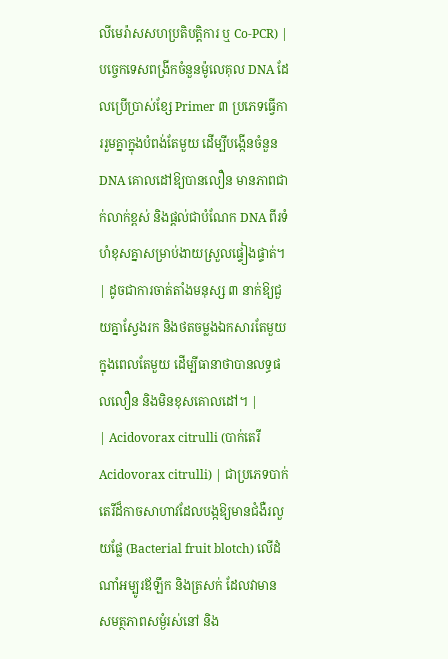លីមេរ៉ាសសហប្រតិបត្តិការ ឬ Co-PCR) | បច្ចេកទេសពង្រីកចំនួនម៉ូលេគុល DNA ដែលប្រើប្រាស់ខ្សែ Primer ៣ ប្រភេទធ្វើការរួមគ្នាក្នុងបំពង់តែមួយ ដើម្បីបង្កើនចំនួន DNA គោលដៅឱ្យបានលឿន មានភាពជាក់លាក់ខ្ពស់ និងផ្តល់ជាបំណែក DNA ពីរទំហំខុសគ្នាសម្រាប់ងាយស្រួលផ្ទៀងផ្ទាត់។ | ដូចជាការចាត់តាំងមនុស្ស ៣ នាក់ឱ្យជួយគ្នាស្វែងរក និងថតចម្លងឯកសារតែមួយក្នុងពេលតែមួយ ដើម្បីធានាថាបានលទ្ធផលលឿន និងមិនខុសគោលដៅ។ |
| Acidovorax citrulli (បាក់តេរី Acidovorax citrulli) | ជាប្រភេទបាក់តេរីដ៏កាចសាហាវដែលបង្កឱ្យមានជំងឺរលួយផ្លែ (Bacterial fruit blotch) លើដំណាំអម្បូរឪឡឹក និងត្រសក់ ដែលវាមានសមត្ថភាពសម្ងំរស់នៅ និង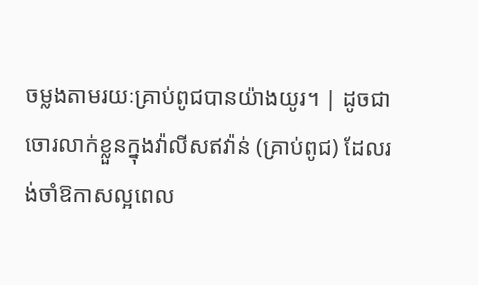ចម្លងតាមរយៈគ្រាប់ពូជបានយ៉ាងយូរ។ | ដូចជាចោរលាក់ខ្លួនក្នុងវ៉ាលីសឥវ៉ាន់ (គ្រាប់ពូជ) ដែលរង់ចាំឱកាសល្អពេល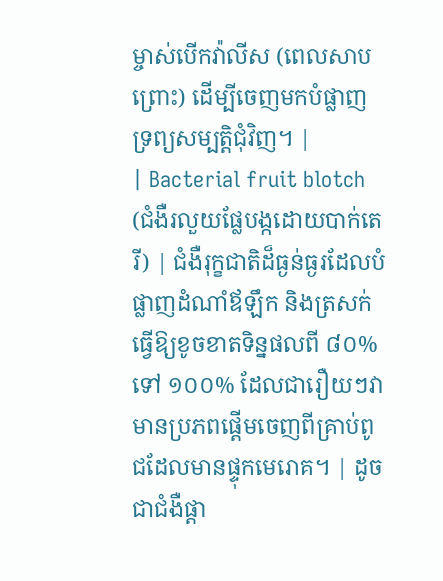ម្ចាស់បើកវ៉ាលីស (ពេលសាបព្រោះ) ដើម្បីចេញមកបំផ្លាញទ្រព្យសម្បត្តិជុំវិញ។ |
| Bacterial fruit blotch (ជំងឺរលួយផ្លែបង្កដោយបាក់តេរី) | ជំងឺរុក្ខជាតិដ៏ធ្ងន់ធ្ងរដែលបំផ្លាញដំណាំឪឡឹក និងត្រសក់ ធ្វើឱ្យខូចខាតទិន្នផលពី ៨០% ទៅ ១០០% ដែលជារឿយៗវាមានប្រភពផ្តើមចេញពីគ្រាប់ពូជដែលមានផ្ទុកមេរោគ។ | ដូចជាជំងឺផ្តា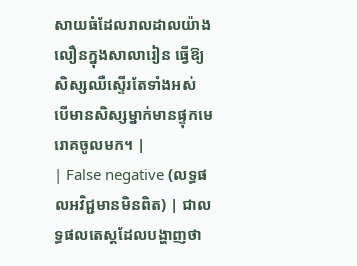សាយធំដែលរាលដាលយ៉ាងលឿនក្នុងសាលារៀន ធ្វើឱ្យសិស្សឈឺស្ទើរតែទាំងអស់ បើមានសិស្សម្នាក់មានផ្ទុកមេរោគចូលមក។ |
| False negative (លទ្ធផលអវិជ្ជមានមិនពិត) | ជាលទ្ធផលតេស្តដែលបង្ហាញថា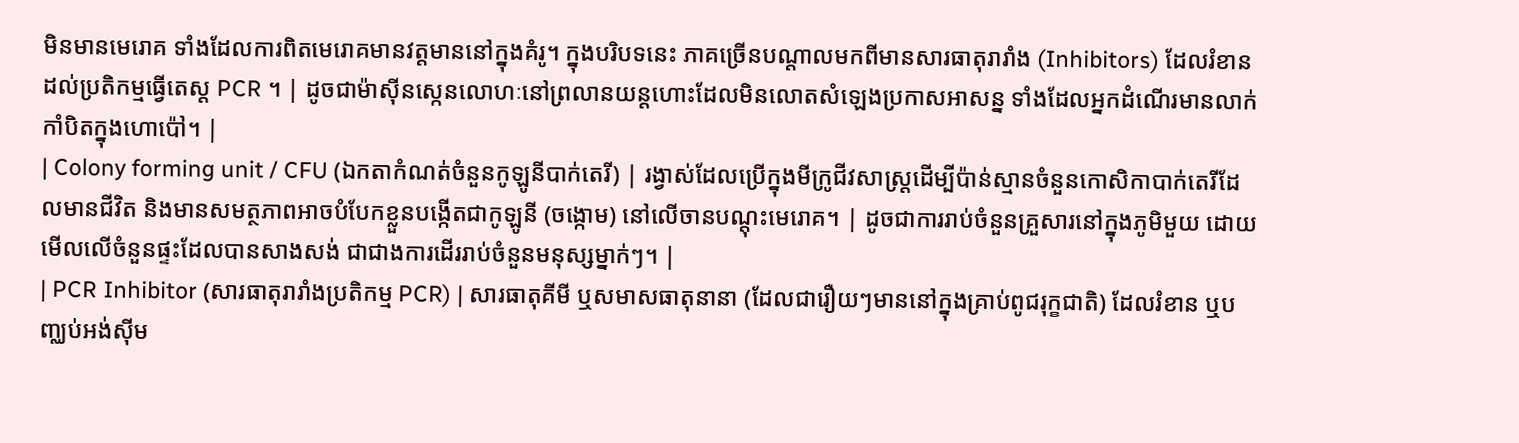មិនមានមេរោគ ទាំងដែលការពិតមេរោគមានវត្តមាននៅក្នុងគំរូ។ ក្នុងបរិបទនេះ ភាគច្រើនបណ្តាលមកពីមានសារធាតុរារាំង (Inhibitors) ដែលរំខានដល់ប្រតិកម្មធ្វើតេស្ត PCR ។ | ដូចជាម៉ាស៊ីនស្កេនលោហៈនៅព្រលានយន្តហោះដែលមិនលោតសំឡេងប្រកាសអាសន្ន ទាំងដែលអ្នកដំណើរមានលាក់កាំបិតក្នុងហោប៉ៅ។ |
| Colony forming unit / CFU (ឯកតាកំណត់ចំនួនកូឡូនីបាក់តេរី) | រង្វាស់ដែលប្រើក្នុងមីក្រូជីវសាស្ត្រដើម្បីប៉ាន់ស្មានចំនួនកោសិកាបាក់តេរីដែលមានជីវិត និងមានសមត្ថភាពអាចបំបែកខ្លួនបង្កើតជាកូឡូនី (ចង្កោម) នៅលើចានបណ្តុះមេរោគ។ | ដូចជាការរាប់ចំនួនគ្រួសារនៅក្នុងភូមិមួយ ដោយមើលលើចំនួនផ្ទះដែលបានសាងសង់ ជាជាងការដើររាប់ចំនួនមនុស្សម្នាក់ៗ។ |
| PCR Inhibitor (សារធាតុរារាំងប្រតិកម្ម PCR) | សារធាតុគីមី ឬសមាសធាតុនានា (ដែលជារឿយៗមាននៅក្នុងគ្រាប់ពូជរុក្ខជាតិ) ដែលរំខាន ឬបញ្ឈប់អង់ស៊ីម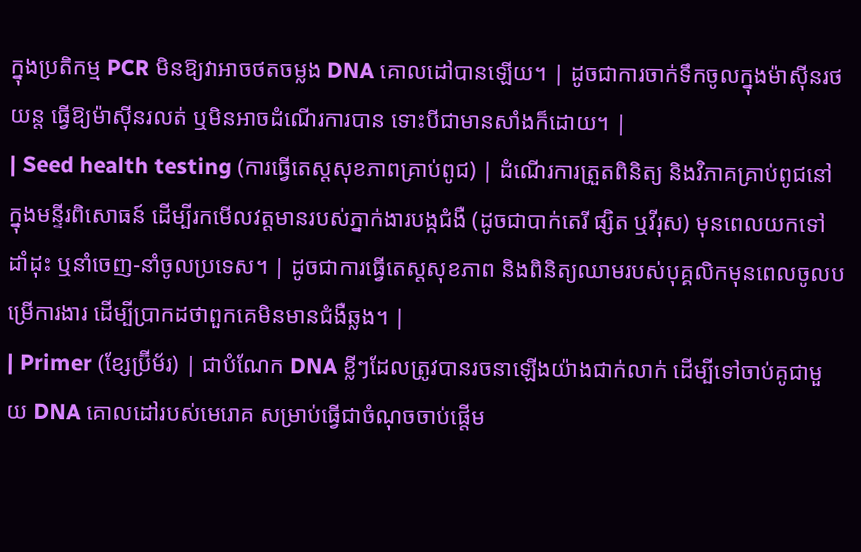ក្នុងប្រតិកម្ម PCR មិនឱ្យវាអាចថតចម្លង DNA គោលដៅបានឡើយ។ | ដូចជាការចាក់ទឹកចូលក្នុងម៉ាស៊ីនរថយន្ត ធ្វើឱ្យម៉ាស៊ីនរលត់ ឬមិនអាចដំណើរការបាន ទោះបីជាមានសាំងក៏ដោយ។ |
| Seed health testing (ការធ្វើតេស្តសុខភាពគ្រាប់ពូជ) | ដំណើរការត្រួតពិនិត្យ និងវិភាគគ្រាប់ពូជនៅក្នុងមន្ទីរពិសោធន៍ ដើម្បីរកមើលវត្តមានរបស់ភ្នាក់ងារបង្កជំងឺ (ដូចជាបាក់តេរី ផ្សិត ឬវីរុស) មុនពេលយកទៅដាំដុះ ឬនាំចេញ-នាំចូលប្រទេស។ | ដូចជាការធ្វើតេស្តសុខភាព និងពិនិត្យឈាមរបស់បុគ្គលិកមុនពេលចូលបម្រើការងារ ដើម្បីប្រាកដថាពួកគេមិនមានជំងឺឆ្លង។ |
| Primer (ខ្សែប្រ៊ីម័រ) | ជាបំណែក DNA ខ្លីៗដែលត្រូវបានរចនាឡើងយ៉ាងជាក់លាក់ ដើម្បីទៅចាប់គូជាមួយ DNA គោលដៅរបស់មេរោគ សម្រាប់ធ្វើជាចំណុចចាប់ផ្តើម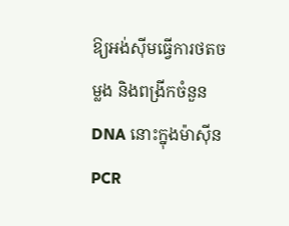ឱ្យអង់ស៊ីមធ្វើការថតចម្លង និងពង្រីកចំនួន DNA នោះក្នុងម៉ាស៊ីន PCR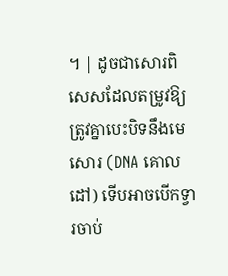។ | ដូចជាសោរពិសេសដែលតម្រូវឱ្យត្រូវគ្នាបេះបិទនឹងមេសោរ (DNA គោលដៅ) ទើបអាចបើកទ្វារចាប់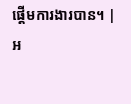ផ្តើមការងារបាន។ |
អ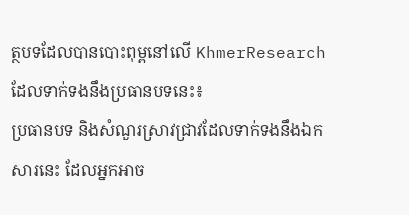ត្ថបទដែលបានបោះពុម្ពនៅលើ KhmerResearch ដែលទាក់ទងនឹងប្រធានបទនេះ៖
ប្រធានបទ និងសំណួរស្រាវជ្រាវដែលទាក់ទងនឹងឯកសារនេះ ដែលអ្នកអាច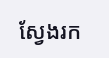ស្វែងរក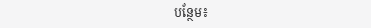បន្ថែម៖